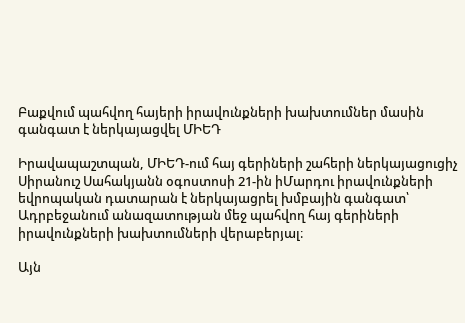Բաքվում պահվող հայերի իրավունքների խախտումներ մասին գանգատ է ներկայացվել ՄԻԵԴ

Իրավապաշտպան, ՄԻԵԴ-ում հայ գերիների շահերի ներկայացուցիչ Սիրանուշ Սահակյանն օգոստոսի 21-ին իՄարդու իրավունքների եվրոպական դատարան է ներկայացրել խմբային գանգատ՝ Ադրբեջանում անազատության մեջ պահվող հայ գերիների իրավունքների խախտումների վերաբերյալ։

Այն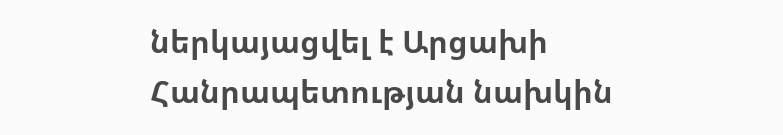ներկայացվել է Արցախի Հանրապետության նախկին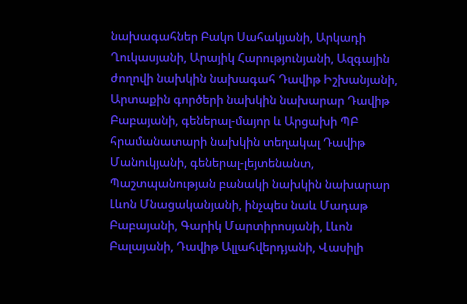նախագահներ Բակո Սահակյանի, Արկադի Ղուկասյանի, Արայիկ Հարությունյանի, Ազգային ժողովի նախկին նախագահ Դավիթ Իշխանյանի, Արտաքին գործերի նախկին նախարար Դավիթ Բաբայանի, գեներալ-մայոր և Արցախի ՊԲ հրամանատարի նախկին տեղակալ Դավիթ Մանուկյանի, գեներալ-լեյտենանտ, Պաշտպանության բանակի նախկին նախարար Լևոն Մնացականյանի, ինչպես նաև Մադաթ Բաբայանի, Գարիկ Մարտիրոսյանի, Լևոն Բալայանի, Դավիթ Ալլահվերդյանի, Վասիլի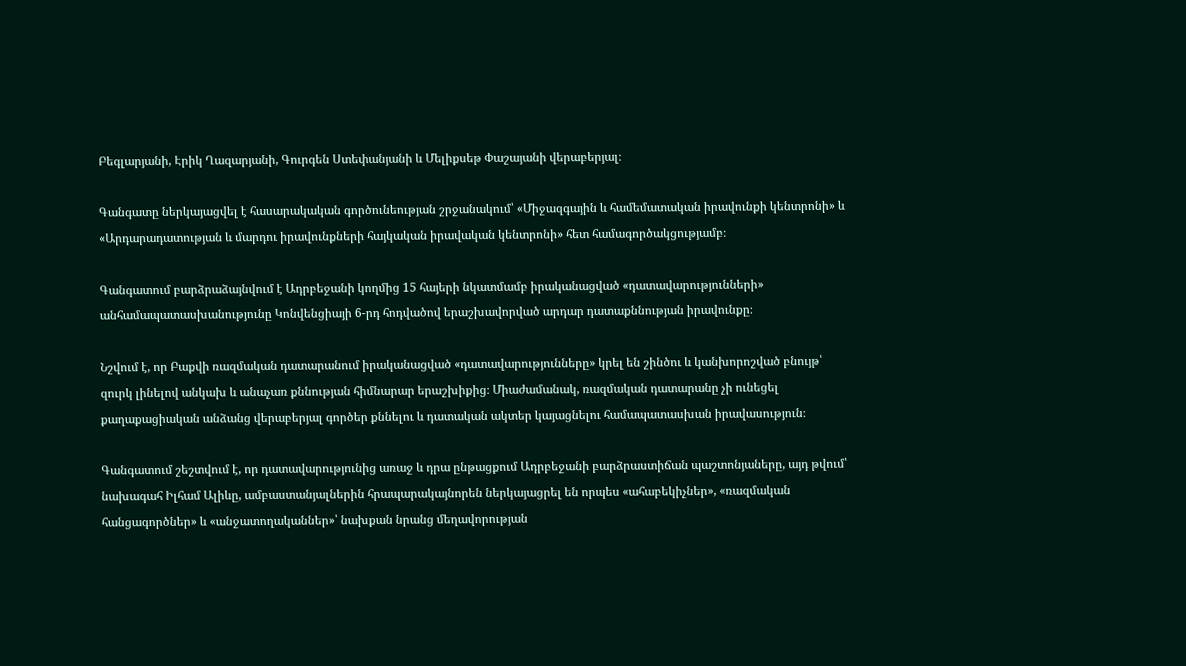Բեգլարյանի, Էրիկ Ղազարյանի, Գուրգեն Ստեփանյանի և Մելիքսեթ Փաշայանի վերաբերյալ։

Գանգատը ներկայացվել է հասարակական գործունեության շրջանակում՝ «Միջազգային և համեմատական իրավունքի կենտրոնի» և «Արդարադատության և մարդու իրավունքների հայկական իրավական կենտրոնի» հետ համագործակցությամբ։

Գանգատում բարձրաձայնվում է Ադրբեջանի կողմից 15 հայերի նկատմամբ իրականացված «դատավարությունների» անհամապատասխանությունը Կոնվենցիայի 6-րդ հոդվածով երաշխավորված արդար դատաքննության իրավունքը։

Նշվում է, որ Բաքվի ռազմական դատարանում իրականացված «դատավարությունները» կրել են շինծու և կանխորոշված բնույթ՝ զուրկ լինելով անկախ և անաչառ քննության հիմնարար երաշխիքից։ Միաժամանակ, ռազմական դատարանը չի ունեցել քաղաքացիական անձանց վերաբերյալ գործեր քննելու և դատական ակտեր կայացնելու համապատասխան իրավասություն։

Գանգատում շեշտվում է, որ դատավարությունից առաջ և դրա ընթացքում Ադրբեջանի բարձրաստիճան պաշտոնյաները, այդ թվում՝ նախագահ Իլհամ Ալիևը, ամբաստանյալներին հրապարակայնորեն ներկայացրել են որպես «ահաբեկիչներ», «ռազմական հանցագործներ» և «անջատողականներ»՝ նախքան նրանց մեղավորության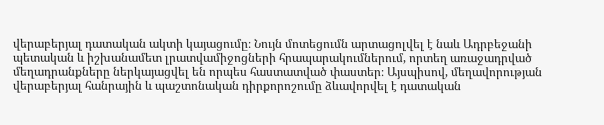վերաբերյալ դատական ակտի կայացումը։ Նույն մոտեցումն արտացոլվել է նաև Ադրբեջանի պետական և իշխանամետ լրատվամիջոցների հրապարակումներում, որտեղ առաջադրված մեղադրանքները ներկայացվել են որպես հաստատված փաստեր։ Այսպիսով, մեղավորության վերաբերյալ հանրային և պաշտոնական դիրքորոշումը ձևավորվել է դատական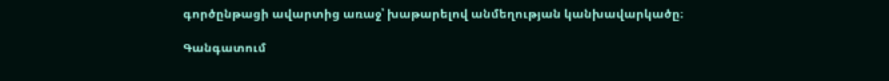գործընթացի ավարտից առաջ՝ խաթարելով անմեղության կանխավարկածը։

Գանգատում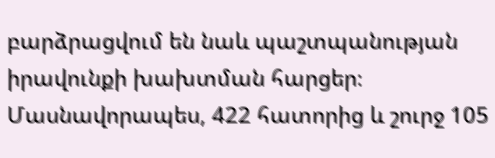բարձրացվում են նաև պաշտպանության իրավունքի խախտման հարցեր։ Մասնավորապես, 422 հատորից և շուրջ 105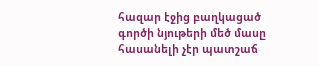հազար էջից բաղկացած գործի նյութերի մեծ մասը հասանելի չէր պատշաճ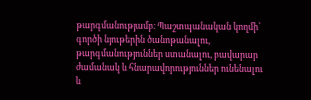թարգմանությամբ։ Պաշտպանական կողմի՝ գործի նյութերին ծանոթանալու, թարգմանություններ ստանալու, բավարար ժամանակ և հնարավորություններ ունենալու և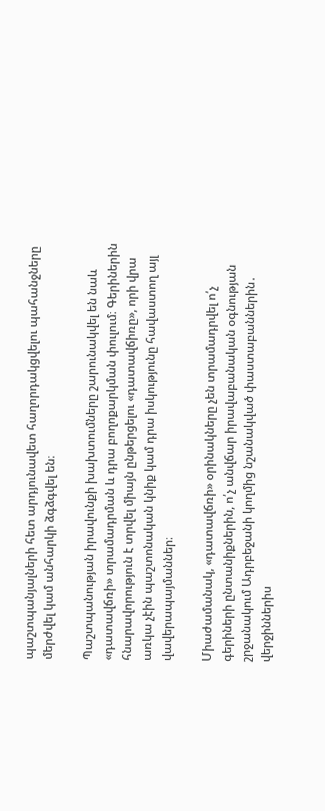պաշտպանյալների հետ արդյունավետ հաղորդակցվելու պահանջները մերժվել կամ անհարկի ձգձգվել են։

Պաշտպանության իրավունքի խախտումները շարունակվել են նաև «դատավճռի» տրամադրման և դրա բողոքարկման փուլում։ Գերիներին հնարավորություն է տրվել միայն ընթերցելու «դատավճիռը», որի վրա առկա չէին պաշտոնական կնիք կամ դրա իսկությունը հավաստող այլ վավերապայմաններ։

Միաժամանակ, «դատավճռի» օրինակները չեն տրամադրվել ո՛չ գերիների ընտանիքներին, ո՛չ անվճար իրավաբանական օգնության շրջանակում Ադրբեջանի կողմից նշանակված փաստաբաններին․ վերջիններիս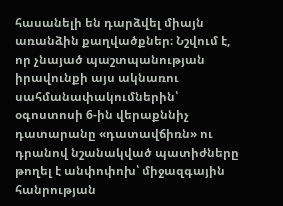հասանելի են դարձվել միայն առանձին քաղվածքներ։ Նշվում է, որ չնայած պաշտպանության իրավունքի այս ակնառու սահմանափակումներին՝ օգոստոսի 6-ին վերաքննիչ դատարանը «դատավճիռն» ու դրանով նշանակված պատիժները թողել է անփոփոխ՝ միջազգային հանրության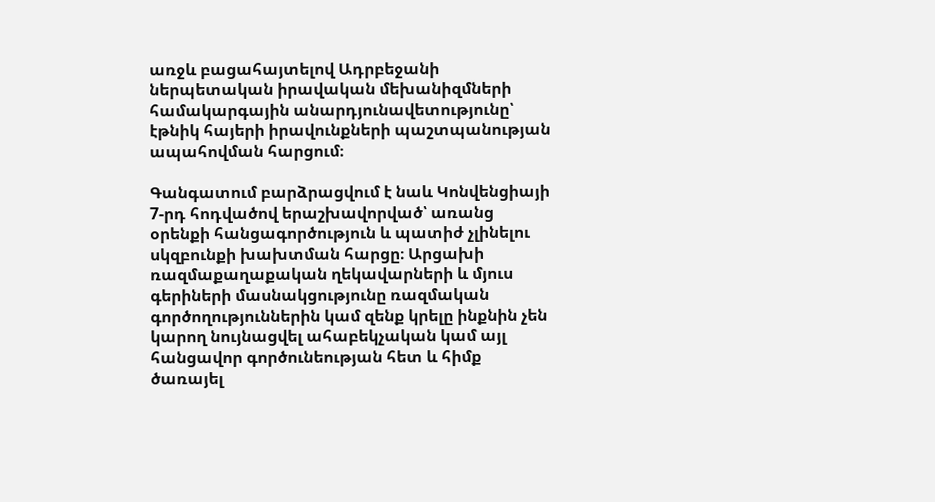առջև բացահայտելով Ադրբեջանի ներպետական իրավական մեխանիզմների համակարգային անարդյունավետությունը՝ էթնիկ հայերի իրավունքների պաշտպանության ապահովման հարցում։

Գանգատում բարձրացվում է նաև Կոնվենցիայի 7-րդ հոդվածով երաշխավորված՝ առանց օրենքի հանցագործություն և պատիժ չլինելու սկզբունքի խախտման հարցը։ Արցախի ռազմաքաղաքական ղեկավարների և մյուս գերիների մասնակցությունը ռազմական գործողություններին կամ զենք կրելը ինքնին չեն կարող նույնացվել ահաբեկչական կամ այլ հանցավոր գործունեության հետ և հիմք ծառայել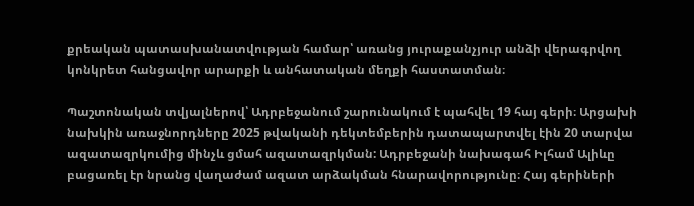քրեական պատասխանատվության համար՝ առանց յուրաքանչյուր անձի վերագրվող կոնկրետ հանցավոր արարքի և անհատական մեղքի հաստատման։

Պաշտոնական տվյալներով՝ Ադրբեջանում շարունակում է պահվել 19 հայ գերի։ Արցախի նախկին առաջնորդները 2025 թվականի դեկտեմբերին դատապարտվել էին 20 տարվա ազատազրկումից մինչև ցմահ ազատազրկման: Ադրբեջանի նախագահ Իլհամ Ալիևը բացառել էր նրանց վաղաժամ ազատ արձակման հնարավորությունը։ Հայ գերիների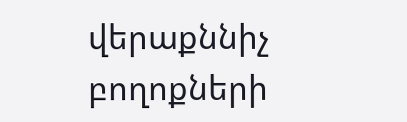վերաքննիչ բողոքների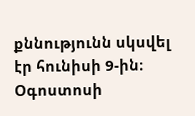քննությունն սկսվել էր հունիսի 9-ին։ Օգոստոսի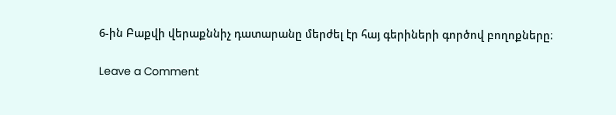6-ին Բաքվի վերաքննիչ դատարանը մերժել էր հայ գերիների գործով բողոքները։

Leave a Comment